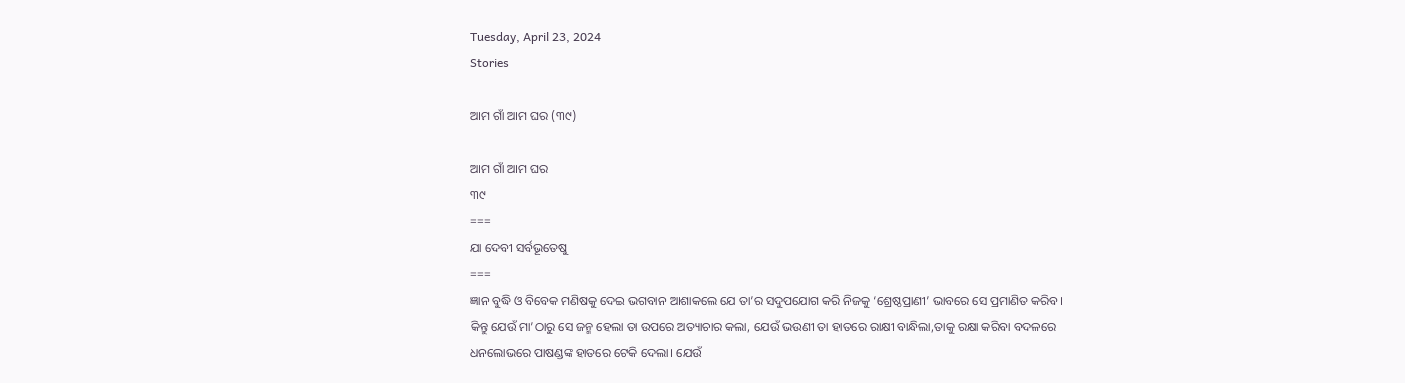Tuesday, April 23, 2024
Stories

ଆମ ଗାଁ ଆମ ଘର (୩୯)

ଆମ ଗାଁ ଆମ ଘର
୩୯
===
ଯା ଦେବୀ ସର୍ବଭୂତେଷୁ
===
ଜ୍ଞାନ ବୁଦ୍ଧି ଓ ବିବେକ ମଣିଷକୁ ଦେଇ ଭଗବାନ ଆଶାକଲେ ଯେ ତା’ର ସଦୁପଯୋଗ କରି ନିଜକୁ ‘ଶ୍ରେଷ୍ଠପ୍ରାଣୀ’ ଭାବରେ ସେ ପ୍ରମାଣିତ କରିବ। କିନ୍ତୁ ଯେଉଁ ମା’ଠାରୁ ସେ ଜନ୍ମ ହେଲା ତା ଉପରେ ଅତ୍ୟାଚାର କଲା, ଯେଉଁ ଭଉଣୀ ତା ହାତରେ ରାକ୍ଷୀ ବାନ୍ଧିଲା,ତାକୁ ରକ୍ଷା କରିବା ବଦଳରେ ଧନଲୋଭରେ ପାଷଣ୍ଡଙ୍କ ହାତରେ ଟେକି ଦେଲା। ଯେଉଁ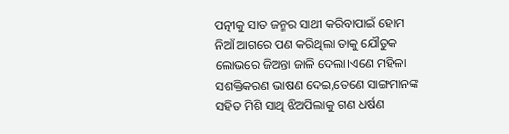ପତ୍ନୀକୁ ସାତ ଜନ୍ମର ସାଥୀ କରିବାପାଇଁ ହୋମ ନିଆଁ ଆଗରେ ପଣ କରିଥିଲା ତାକୁ ଯୌତୁକ ଲୋଭରେ ଜିଅନ୍ତା ଜାଳି ଦେଲା।ଏଣେ ମହିଳା ସଶକ୍ତିକରଣ ଭାଷଣ ଦେଇ,ତେଣେ ସାଙ୍ଗମାନଙ୍କ ସହିତ ମିଶି ସାଥି ଝିଅପିଲାକୁ ଗଣ ଧର୍ଷଣ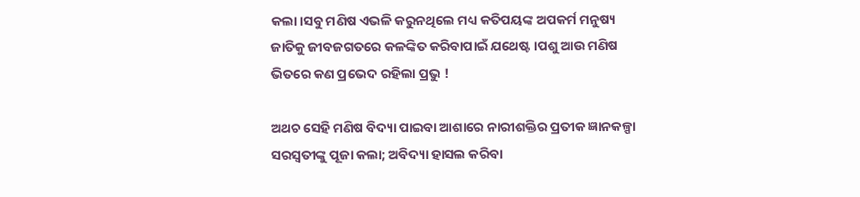କଲା।ସବୁ ମଣିଷ ଏଭଳି କରୁନଥିଲେ ମଧ୍ୟ କତିପୟଙ୍କ ଅପକର୍ମ ମନୁଷ୍ୟ ଜାତିକୁ ଜୀବଜଗତରେ କଳଙ୍କିତ କରିବାପାଇଁ ଯଥେଷ୍ଟ।ପଶୁ ଆଉ ମଣିଷ ଭିତରେ କଣ ପ୍ରଭେଦ ରହିଲା ପ୍ରଭୁ !

ଅଥଚ ସେହି ମଣିଷ ବିଦ୍ୟା ପାଇବା ଆଶାରେ ନାରୀଶକ୍ତିର ପ୍ରତୀକ ଜ୍ଞାନକଳ୍ପା ସରସ୍ବତୀଙ୍କୁ ପୂଜା କଲା; ଅବିଦ୍ୟା ହାସଲ କରିବା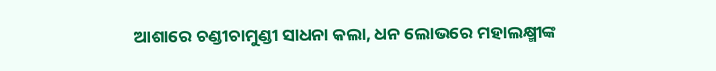ଆଶାରେ ଚଣ୍ଡୀଚାମୁଣ୍ଡୀ ସାଧନା କଲା, ଧନ ଲୋଭରେ ମହାଲକ୍ଷ୍ମୀଙ୍କ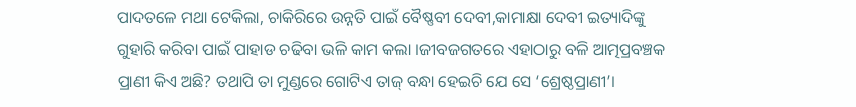ପାଦତଳେ ମଥା ଟେକିଲା, ଚାକିରିରେ ଉନ୍ନତି ପାଇଁ ବୈଷ୍ଣବୀ ଦେବୀ,କାମାକ୍ଷା ଦେବୀ ଇତ୍ୟାଦିଙ୍କୁ ଗୁହାରି କରିବା ପାଇଁ ପାହାଡ ଚଢିବା ଭଳି କାମ କଲା ।ଜୀବଜଗତରେ ଏହାଠାରୁ ବଳି ଆତ୍ମପ୍ରବଞ୍ଚକ ପ୍ରାଣୀ କିଏ ଅଛି? ତଥାପି ତା ମୁଣ୍ଡରେ ଗୋଟିଏ ତାଜ୍ ବନ୍ଧା ହେଇଚି ଯେ ସେ ‘ଶ୍ରେଷ୍ଠପ୍ରାଣୀ’।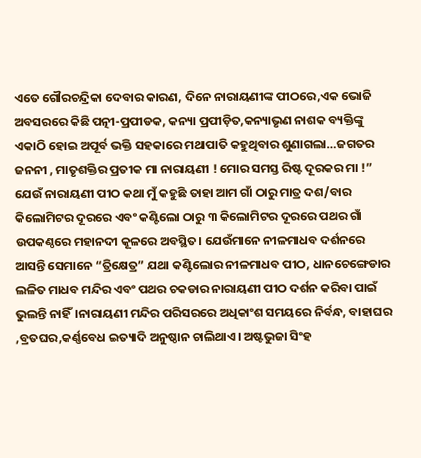ଏତେ ଗୌରଚନ୍ଦ୍ରିକା ଦେବାର କାରଣ, ଦିନେ ନାରାୟଣୀଙ୍କ ପୀଠରେ,ଏକ ଭୋଜି ଅବସରରେ କିଛି ପତ୍ନୀ-ପ୍ରପୀଡକ, କନ୍ୟା ପ୍ରପୀଡ଼ିତ,କନ୍ୟାଭୃଣ ନାଶକ ବ୍ୟକ୍ତିଙ୍କୁ ଏକାଠି ହୋଇ ଅପୂର୍ବ ଭକ୍ତି ସହକାରେ ମଥାପାତି କହୁଥିବାର ଶୁଣାଗଲା…ଜଗତର ଜନନୀ , ମାତୃଶକ୍ତିର ପ୍ରତୀକ ମା ନାରାୟଣୀ ! ମୋର ସମସ୍ତ ରିଷ୍ଟ ଦୂରକର ମା !”
ଯେଉଁ ନାରାୟଣୀ ପୀଠ କଥା ମୁଁ କହୁଛି ତାହା ଆମ ଗାଁ ଠାରୁ ମାତ୍ର ଦଶ/ବାର କିଲୋମିଟର ଦୂରରେ ଏବଂ କଣ୍ଟିଲୋ ଠାରୁ ୩ କିଲୋମିଟର ଦୂରରେ ପଥର ଗାଁ ଉପକଣ୍ଠରେ ମହାନଦୀ କୂଳରେ ଅବସ୍ଥିତ। ଯେଉଁମାନେ ନୀଳମାଧବ ଦର୍ଶନରେ ଆସନ୍ତି ସେମାନେ “ତ୍ରିକ୍ଷେତ୍ର” ଯଥା କଣ୍ଟିଲୋର ନୀଳମାଧବ ପୀଠ, ଧାନଚେଙ୍ଗେଡାର ଲଳିତ ମାଧବ ମନ୍ଦିର ଏବଂ ପଥର ଚକଡାର ନାରାୟଣୀ ପୀଠ ଦର୍ଶନ କରିବା ପାଇଁ ଭୁଲନ୍ତି ନାହିଁ।ନାରାୟଣୀ ମନ୍ଦିର ପରିସରରେ ଅଧିକାଂଶ ସମୟରେ ନିର୍ବନ୍ଧ, ବାହାଘର ,ବ୍ରତଘର,କର୍ଣ୍ଣବେଧ ଇତ୍ୟାଦି ଅନୁଷ୍ଠାନ ଚାଲିଥାଏ। ଅଷ୍ଟଭୁଜା ସିଂହ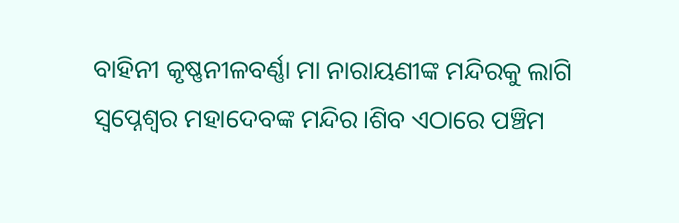ବାହିନୀ କୃଷ୍ଣନୀଳବର୍ଣ୍ଣା ମା ନାରାୟଣୀଙ୍କ ମନ୍ଦିରକୁ ଲାଗି ସ୍ବପ୍ନେଶ୍ବର ମହାଦେବଙ୍କ ମନ୍ଦିର।ଶିବ ଏଠାରେ ପଞ୍ଚିମ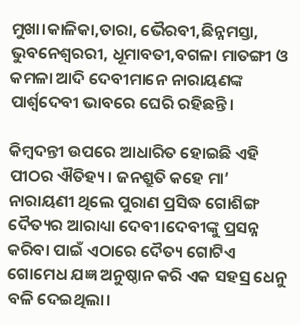ମୁଖା।କାଳିକା,ତାରା, ଭୈରବୀ,ଛିନ୍ନମସ୍ତା, ଭୁବନେଶ୍ୱରରୀ, ଧୂମାବତୀ,ବଗଳା ମାତଙ୍ଗୀ ଓ କମଳା ଆଦି ଦେବୀମାନେ ନାରାୟଣଙ୍କ ପାର୍ଶ୍ବଦେବୀ ଭାବରେ ଘେରି ରହିଛନ୍ତି।

କିମ୍ବଦନ୍ତୀ ଉପରେ ଆଧାରିତ ହୋଇଛି ଏହି ପୀଠର ଐତିହ୍ୟ। ଜନଶ୍ରୁତି କହେ ମା’ ନାରାୟଣୀ ଥିଲେ ପୁରାଣ ପ୍ରସିଦ୍ଧ ଗୋଶିଙ୍ଗ ଦୈତ୍ୟର ଆରାଧ୍ୟା ଦେବୀ।ଦେବୀଙ୍କୁ ପ୍ରସନ୍ନ କରିବା ପାଇଁ ଏଠାରେ ଦୈତ୍ୟ ଗୋଟିଏ ଗୋମେଧ ଯଜ୍ଞ ଅନୁଷ୍ଠାନ କରି ଏକ ସହସ୍ର ଧେନୁ ବଳି ଦେଇଥିଲା।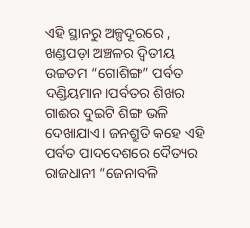ଏହି ସ୍ଥାନରୁ ଅଳ୍ପଦୂରରେ , ଖଣ୍ଡପଡ଼ା ଅଞ୍ଚଳର ଦ୍ବିତୀୟ ଉଚ୍ଚତମ “ଗୋଶିଙ୍ଗ” ପର୍ବତ ଦଣ୍ଡିୟମାନ।ପର୍ବତର ଶିଖର ଗାଈର ଦୁଇଟି ଶିଙ୍ଗ ଭଳି ଦେଖାଯାଏ। ଜନଶ୍ରୁତି କହେ ଏହି ପର୍ବତ ପାଦଦେଶରେ ଦୈତ୍ୟର ରାଜଧାନୀ “ଜେନାବଳି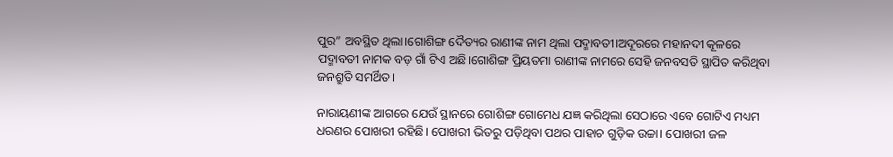ପୁର” ଅବସ୍ଥିତ ଥିଲା।ଗୋଶିଙ୍ଗ ଦୈତ୍ୟର ରାଣୀଙ୍କ ନାମ ଥିଲା ପଦ୍ମାବତୀ।ଅଦୂରରେ ମହାନଦୀ କୂଳରେ ପଦ୍ମାବତୀ ନାମକ ବଡ଼ ଗାଁ ଟିଏ ଅଛି।ଗୋଶିଙ୍ଗ ପ୍ରିୟତମା ରାଣୀଙ୍କ ନାମରେ ସେହି ଜନବସତି ସ୍ଥାପିତ କରିଥିବା ଜନଶ୍ରୁତି ସମର୍ଥିତ।

ନାରାୟଣୀଙ୍କ ଆଗରେ ଯେଉଁ ସ୍ଥାନରେ ଗୋଶିଙ୍ଗ ଗୋମେଧ ଯଜ୍ଞ କରିଥିଲା ସେଠାରେ ଏବେ ଗୋଟିଏ ମଧ୍ୟମ ଧରଣର ପୋଖରୀ ରହିଛି। ପୋଖରୀ ଭିତରୁ ପଡ଼ିଥିବା ପଥର ପାହାଚ ଗୁଡ଼ିକ ଉଚ୍ଚା। ପୋଖରୀ ଜଳ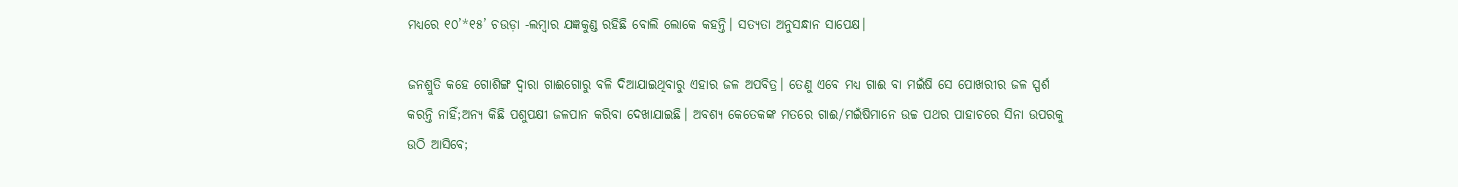ମଧ୍ୟରେ ୧୦’*୧୫’ ଚଉଡ଼ା -ଲମ୍ବାର ଯଜ୍ଞକୁଣ୍ଡ ରହିଛି ବୋଲି ଲୋକେ କହନ୍ତି। ସତ୍ୟତା ଅନୁସନ୍ଧାନ ସାପେକ୍ଷ।

ଜନଶ୍ରୁତି କହେ ଗୋଶିଙ୍ଗ ଦ୍ବାରା ଗାଈଗୋରୁ ବଳି ଦିଆଯାଇଥିବାରୁ ଏହାର ଜଳ ଅପବିତ୍ର। ତେଣୁ ଏବେ ମଧ୍ୟ ଗାଈ ବା ମଇଁଷି ସେ ପୋଖରୀର ଜଳ ସ୍ପର୍ଶ କରନ୍ତି ନାହିଁ;ଅନ୍ୟ କିଛି ପଶୁପକ୍ଷୀ ଜଳପାନ କରିବା ଦେଖାଯାଇଛି। ଅବଶ୍ୟ କେତେକଙ୍କ ମତରେ ଗାଈ/ମଇଁଷିମାନେ ଉଚ୍ଚ ପଥର ପାହାଚରେ ସିନା ଉପରକୁ ଉଠି ଆସିବେ;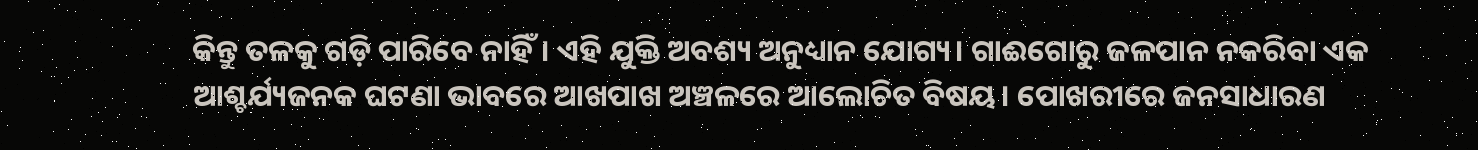କିନ୍ତୁ ତଳକୁ ଗଡ଼ି ପାରିବେ ନାହିଁ। ଏହି ଯୁକ୍ତି ଅବଶ୍ୟ ଅନୁଧ୍ୟାନ ଯୋଗ୍ୟ। ଗାଈଗୋରୁ ଜଳପାନ ନକରିବା ଏକ ଆଶ୍ଚର୍ଯ୍ୟଜନକ ଘଟଣା ଭାବରେ ଆଖପାଖ ଅଞ୍ଚଳରେ ଆଲୋଚିତ ବିଷୟ। ପୋଖରୀରେ ଜନସାଧାରଣ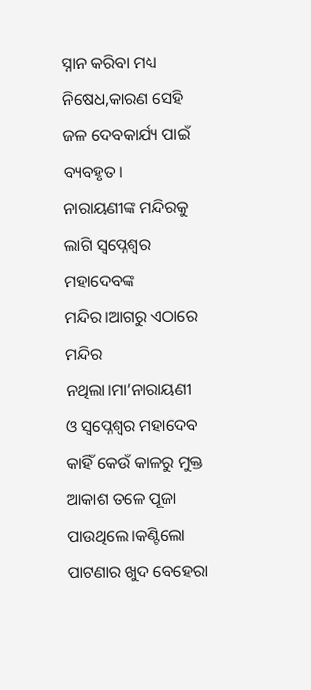ସ୍ନାନ କରିବା ମଧ୍ୟ ନିଷେଧ,କାରଣ ସେହି ଜଳ ଦେବକାର୍ଯ୍ୟ ପାଇଁ ବ୍ୟବହୃତ।
ନାରାୟଣୀଙ୍କ ମନ୍ଦିରକୁ ଲାଗି ସ୍ବପ୍ନେଶ୍ବର ମହାଦେବଙ୍କ ମନ୍ଦିର।ଆଗରୁ ଏଠାରେ ମନ୍ଦିର ନଥିଲା।ମା’ନାରାୟଣୀ ଓ ସ୍ବପ୍ନେଶ୍ବର ମହାଦେବ କାହିଁ କେଉଁ କାଳରୁ ମୁକ୍ତ ଆକାଶ ତଳେ ପୂଜା ପାଉଥିଲେ।କଣ୍ଟିଲୋ ପାଟଣାର ଖୁଦ ବେହେରା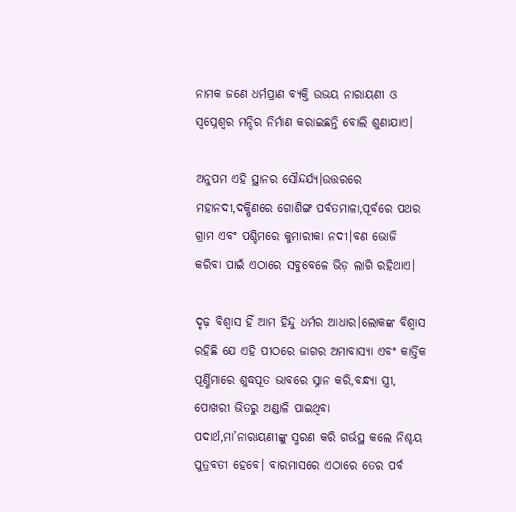ନାମକ ଜଣେ ଧର୍ମପ୍ରାଣ ବ୍ୟକ୍ତି ଉଭୟ ନାରାୟଣୀ ଓ ସ୍ବପ୍ନେଶ୍ବର ମନ୍ଦିର ନିର୍ମାଣ କରାଇଛନ୍ତି ବୋଲି ଶୁଣାଯାଏ।

ଅନୁପମ ଏହି ସ୍ଥାନର ସୌନ୍ଦର୍ଯ୍ୟ।ଉତ୍ତରରେ ମହାନଦୀ,ଦକ୍ଷିଣରେ ଗୋଶିଙ୍ଗ ପର୍ବତମାଳା,ପୂର୍ବରେ ପଥର ଗ୍ରାମ ଏବଂ ପଶ୍ଚିମରେ କୁମାରୀକା ନଦୀ।ବଣ ଭୋଜି କରିବା ପାଇଁ ଏଠାରେ ସବୁବେଳେ ଭିଡ଼ ଲାଗି ରହିଥାଏ।

ଦୃଢ଼ ବିଶ୍ବାସ ହିଁ ଆମ ହିନ୍ଦୁ ଧର୍ମର ଆଧାର।ଲୋକଙ୍କ ବିଶ୍ବାସ ରହିଛି ଯେ ଏହି ପୀଠରେ ଜାଗର ଅମାବାସ୍ୟା ଏବଂ କାର୍ତ୍ତିକ ପୂର୍ଣ୍ଣିମାରେ ଶୁଦ୍ଧପୂତ ଭାବରେ ସ୍ନାନ କରି,ବନ୍ଧ୍ୟା ସ୍ତ୍ରୀ, ପୋଖରୀ ଭିତରୁ ଅଣ୍ଡାଳି ପାଇଥିବା ପଦାର୍ଥ,ମା’ନାରାୟଣୀଙ୍କୁ ସ୍ମରଣ କରି ଗର୍ଭସ୍ଥ କଲେ ନିଶ୍ଚୟ ପୁତ୍ରବତୀ ହେବେ। ବାରମାସରେ ଏଠାରେ ତେର ପର୍ବ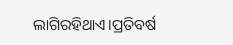ଲାଗିରହିଥାଏ।ପ୍ରତିବର୍ଷ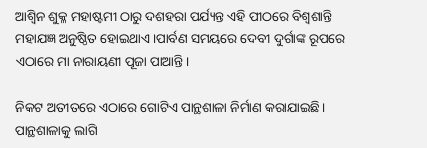ଆଶ୍ଵିନ ଶୁକ୍ଳ ମହାଷ୍ଟମୀ ଠାରୁ ଦଶହରା ପର୍ଯ୍ୟନ୍ତ ଏହି ପୀଠରେ ବିଶ୍ଵଶାନ୍ତି ମହାଯଜ୍ଞ ଅନୁଷ୍ଠିତ ହୋଇଥାଏ।ପାର୍ବଣ ସମୟରେ ଦେବୀ ଦୁର୍ଗାଙ୍କ ରୂପରେ ଏଠାରେ ମା ନାରାୟଣୀ ପୂଜା ପାଆନ୍ତି।

ନିକଟ ଅତୀତରେ ଏଠାରେ ଗୋଟିଏ ପାନ୍ଥଶାଳା ନିର୍ମାଣ କରାଯାଇଛି। ପାନ୍ଥଶାଳାକୁ ଲାଗି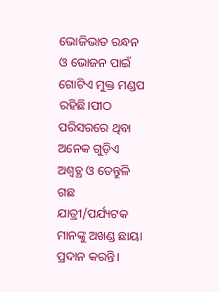ଭୋଜିଭାତ ରନ୍ଧନ ଓ ଭୋଜନ ପାଇଁ ଗୋଟିଏ ମୁକ୍ତ ମଣ୍ଡପ ରହିଛି।ପୀଠ ପରିସରରେ ଥିବା ଅନେକ ଗୁଡ଼ିଏ ଅଶ୍ୱତ୍ଥ ଓ ତେନ୍ତୁଳି ଗଛ ଯାତ୍ରୀ/ପର୍ଯ୍ୟଟକ ମାନଙ୍କୁ ଅଖଣ୍ଡ ଛାୟା ପ୍ରଦାନ କରନ୍ତି।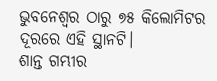ଭୁବନେଶ୍ୱର ଠାରୁ ୭୫ କିଲୋମିଟର ଦୂରରେ ଏହି ସ୍ଥାନଟି।
ଶାନ୍ତ ଗମ୍ଭୀର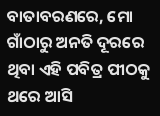ବାତାବରଣରେ, ମୋ ଗାଁଠାରୁ ଅନତି ଦୂରରେ ଥିବା ଏହି ପବିତ୍ର ପୀଠକୁ ଥରେ ଆସି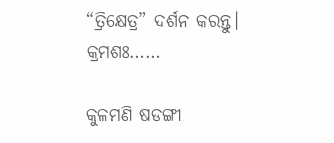“ତ୍ରିକ୍ଷେତ୍ର” ଦର୍ଶନ କରନ୍ତୁ।
କ୍ରମଶଃ……

କୁଳମଣି ଷଡଙ୍ଗୀ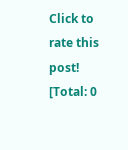Click to rate this post!
[Total: 0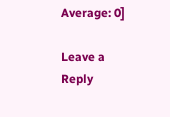Average: 0]

Leave a Reply